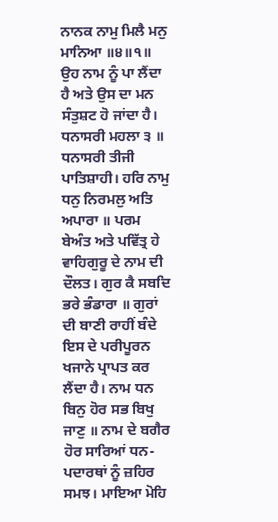ਨਾਨਕ ਨਾਮੁ ਮਿਲੈ ਮਨੁ ਮਾਨਿਆ ॥੪॥੧॥ ਉਹ ਨਾਮ ਨੂੰ ਪਾ ਲੈਂਦਾ ਹੈ ਅਤੇ ਉਸ ਦਾ ਮਨ ਸੰਤੁਸ਼ਟ ਹੋ ਜਾਂਦਾ ਹੈ। ਧਨਾਸਰੀ ਮਹਲਾ ੩ ॥ ਧਨਾਸਰੀ ਤੀਜੀ ਪਾਤਿਸ਼ਾਹੀ। ਹਰਿ ਨਾਮੁ ਧਨੁ ਨਿਰਮਲੁ ਅਤਿ ਅਪਾਰਾ ॥ ਪਰਮ ਬੇਅੰਤ ਅਤੇ ਪਵਿੱਤ੍ਰ ਹੇ ਵਾਹਿਗੁਰੂ ਦੇ ਨਾਮ ਦੀ ਦੌਲਤ। ਗੁਰ ਕੈ ਸਬਦਿ ਭਰੇ ਭੰਡਾਰਾ ॥ ਗੁਰਾਂ ਦੀ ਬਾਣੀ ਰਾਹੀਂ ਬੰਦੇ ਇਸ ਦੇ ਪਰੀਪੂਰਨ ਖਜਾਨੇ ਪ੍ਰਾਪਤ ਕਰ ਲੈਂਦਾ ਹੈ। ਨਾਮ ਧਨ ਬਿਨੁ ਹੋਰ ਸਭ ਬਿਖੁ ਜਾਣੁ ॥ ਨਾਮ ਦੇ ਬਗੈਰ ਹੋਰ ਸਾਰਿਆਂ ਧਨ-ਪਦਾਰਥਾਂ ਨੂੰ ਜ਼ਹਿਰ ਸਮਝ। ਮਾਇਆ ਮੋਹਿ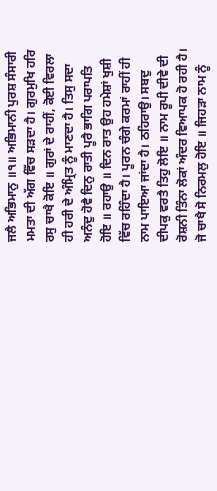ਜਲੈ ਅਭਿਮਾਨੁ ॥੧॥ ਅਭਿਮਾਨੀ ਪੁਰਸ਼ ਸੰਸਾਰੀ ਮਮਤਾ ਦੀ ਅੱਗ ਵਿੱਚ ਸੜਦਾ ਹੈ। ਗੁਰਮੁਖਿ ਹਰਿ ਰਸੁ ਚਾਖੈ ਕੋਇ ॥ ਗੁਰਾਂ ਦੇ ਰਾਹੀਂ, ਕੋਈ ਵਿਰਲਾ ਹੀ ਹਰੀ ਦੇ ਅੰਮ੍ਰਿਤ ਨੂੰ ਮਾਣਦਾ ਹੈ। ਤਿਸੁ ਸਦਾ ਅਨੰਦੁ ਹੋਵੈ ਦਿਨੁ ਰਾਤੀ ਪੂਰੈ ਭਾਗਿ ਪਰਾਪਤਿ ਹੋਇ ॥ ਰਹਾਉ ॥ ਦਿਨ ਰਾਤ ਉਹ ਹਮੇਸ਼ਾਂ ਖੁਸ਼ੀ ਵਿੱਚ ਰਹਿੰਦਾ ਹੈ। ਪੂਰਨ ਚੰਗੇ ਕਰਮਾਂ ਰਾਹੀਂ ਹੀ ਨਾਮ ਪਾਇਆ ਜਾਂਦਾ ਹੈ। ਠਹਿਰਾਉ। ਸਬਦੁ ਦੀਪਕੁ ਵਰਤੈ ਤਿਹੁ ਲੋਇ ॥ ਨਾਮ ਰੂਪੀ ਦੀਵੇ ਦੀ ਰੋਸ਼ਨੀ ਤਿੰਨਾ ਲੋਕਾਂ ਅੰਦਰ ਵਿਆਪਕ ਹੋ ਰਹੀ ਹੈ। ਜੋ ਚਾਖੈ ਸੋ ਨਿਰਮਲੁ ਹੋਇ ॥ ਜਿਹੜਾ ਨਾਮ ਨੂੰ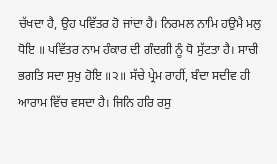ਚੱਖਦਾ ਹੈ, ਉਹ ਪਵਿੱਤਰ ਹੋ ਜਾਂਦਾ ਹੈ। ਨਿਰਮਲ ਨਾਮਿ ਹਉਮੈ ਮਲੁ ਧੋਇ ॥ ਪਵਿੱਤਰ ਨਾਮ ਹੰਕਾਰ ਦੀ ਗੰਦਗੀ ਨੂੰ ਧੋ ਸੁੱਟਤਾ ਹੈ। ਸਾਚੀ ਭਗਤਿ ਸਦਾ ਸੁਖੁ ਹੋਇ ॥੨॥ ਸੱਚੇ ਪ੍ਰੇਮ ਰਾਹੀਂ, ਬੰਦਾ ਸਦੀਵ ਹੀ ਆਰਾਮ ਵਿੱਚ ਵਸਦਾ ਹੈ। ਜਿਨਿ ਹਰਿ ਰਸੁ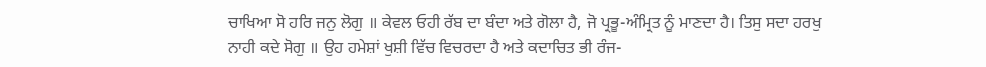ਚਾਖਿਆ ਸੋ ਹਰਿ ਜਨੁ ਲੋਗੁ ॥ ਕੇਵਲ ਓਹੀ ਰੱਬ ਦਾ ਬੰਦਾ ਅਤੇ ਗੋਲਾ ਹੈ, ਜੋ ਪ੍ਰਭੂ-ਅੰਮ੍ਰਿਤ ਨੂੰ ਮਾਣਦਾ ਹੈ। ਤਿਸੁ ਸਦਾ ਹਰਖੁ ਨਾਹੀ ਕਦੇ ਸੋਗੁ ॥ ਉਹ ਹਮੇਸ਼ਾਂ ਖੁਸ਼ੀ ਵਿੱਚ ਵਿਚਰਦਾ ਹੈ ਅਤੇ ਕਦਾਚਿਤ ਭੀ ਰੰਜ-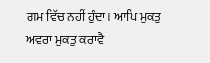ਗਮ ਵਿੱਚ ਨਹੀਂ ਹੁੰਦਾ। ਆਪਿ ਮੁਕਤੁ ਅਵਰਾ ਮੁਕਤੁ ਕਰਾਵੈ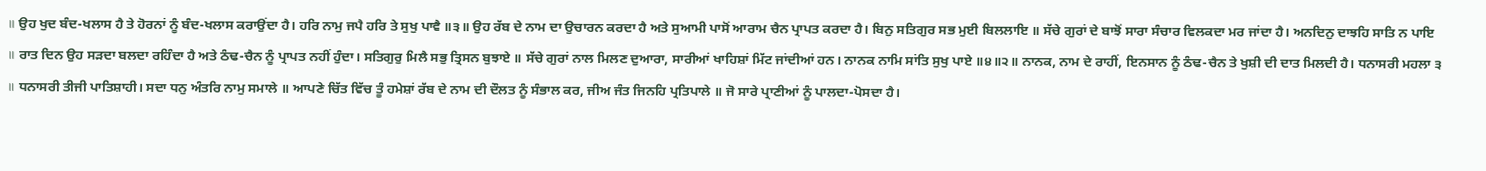॥ ਉਹ ਖੁਦ ਬੰਦ-ਖਲਾਸ ਹੈ ਤੇ ਹੋਰਨਾਂ ਨੂੰ ਬੰਦ-ਖਲਾਸ ਕਰਾਉਂਦਾ ਹੈ। ਹਰਿ ਨਾਮੁ ਜਪੈ ਹਰਿ ਤੇ ਸੁਖੁ ਪਾਵੈ ॥੩॥ ਉਹ ਰੱਬ ਦੇ ਨਾਮ ਦਾ ਉਚਾਰਨ ਕਰਦਾ ਹੈ ਅਤੇ ਸੁਆਮੀ ਪਾਸੋਂ ਆਰਾਮ ਚੈਨ ਪ੍ਰਾਪਤ ਕਰਦਾ ਹੈ। ਬਿਨੁ ਸਤਿਗੁਰ ਸਭ ਮੁਈ ਬਿਲਲਾਇ ॥ ਸੱਚੇ ਗੁਰਾਂ ਦੇ ਬਾਝੋਂ ਸਾਰਾ ਸੰਚਾਰ ਵਿਲਕਦਾ ਮਰ ਜਾਂਦਾ ਹੈ। ਅਨਦਿਨੁ ਦਾਝਹਿ ਸਾਤਿ ਨ ਪਾਇ ॥ ਰਾਤ ਦਿਨ ਉਹ ਸੜਦਾ ਬਲਦਾ ਰਹਿੰਦਾ ਹੈ ਅਤੇ ਠੰਢ-ਚੈਨ ਨੂੰ ਪ੍ਰਾਪਤ ਨਹੀਂ ਹੁੰਦਾ। ਸਤਿਗੁਰੁ ਮਿਲੈ ਸਭੁ ਤ੍ਰਿਸਨ ਬੁਝਾਏ ॥ ਸੱਚੇ ਗੁਰਾਂ ਨਾਲ ਮਿਲਣ ਦੁਆਰਾ, ਸਾਰੀਆਂ ਖਾਹਿਸ਼ਾਂ ਮਿੱਟ ਜਾਂਦੀਆਂ ਹਨ। ਨਾਨਕ ਨਾਮਿ ਸਾਂਤਿ ਸੁਖੁ ਪਾਏ ॥੪॥੨॥ ਨਾਨਕ, ਨਾਮ ਦੇ ਰਾਹੀਂ, ਇਨਸਾਨ ਨੂੰ ਠੰਢ-ਚੈਨ ਤੇ ਖੁਸ਼ੀ ਦੀ ਦਾਤ ਮਿਲਦੀ ਹੈ। ਧਨਾਸਰੀ ਮਹਲਾ ੩ ॥ ਧਨਾਸਰੀ ਤੀਜੀ ਪਾਤਿਸ਼ਾਹੀ। ਸਦਾ ਧਨੁ ਅੰਤਰਿ ਨਾਮੁ ਸਮਾਲੇ ॥ ਆਪਣੇ ਚਿੱਤ ਵਿੱਚ ਤੂੰ ਹਮੇਸ਼ਾਂ ਰੱਬ ਦੇ ਨਾਮ ਦੀ ਦੌਲਤ ਨੂੰ ਸੰਭਾਲ ਕਰ, ਜੀਅ ਜੰਤ ਜਿਨਹਿ ਪ੍ਰਤਿਪਾਲੇ ॥ ਜੋ ਸਾਰੇ ਪ੍ਰਾਣੀਆਂ ਨੂੰ ਪਾਲਦਾ-ਪੋਸਦਾ ਹੈ।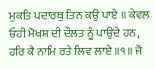ਮੁਕਤਿ ਪਦਾਰਥੁ ਤਿਨ ਕਉ ਪਾਏ ॥ ਕੇਵਲ ਓਹੀ ਮੋਖਸ਼ ਦੀ ਦੌਲਤ ਨੂੰ ਪਾਉਂਦੇ ਹਨ, ਹਰਿ ਕੈ ਨਾਮਿ ਰਤੇ ਲਿਵ ਲਾਏ ॥੧॥ ਜੋ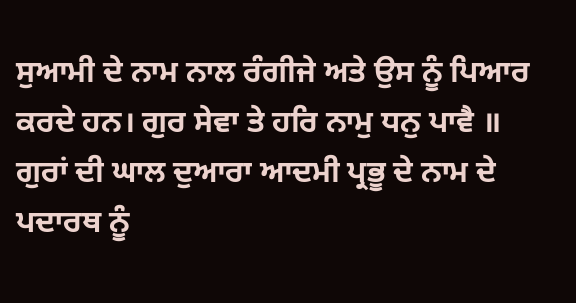ਸੁਆਮੀ ਦੇ ਨਾਮ ਨਾਲ ਰੰਗੀਜੇ ਅਤੇ ਉਸ ਨੂੰ ਪਿਆਰ ਕਰਦੇ ਹਨ। ਗੁਰ ਸੇਵਾ ਤੇ ਹਰਿ ਨਾਮੁ ਧਨੁ ਪਾਵੈ ॥ ਗੁਰਾਂ ਦੀ ਘਾਲ ਦੁਆਰਾ ਆਦਮੀ ਪ੍ਰਭੂ ਦੇ ਨਾਮ ਦੇ ਪਦਾਰਥ ਨੂੰ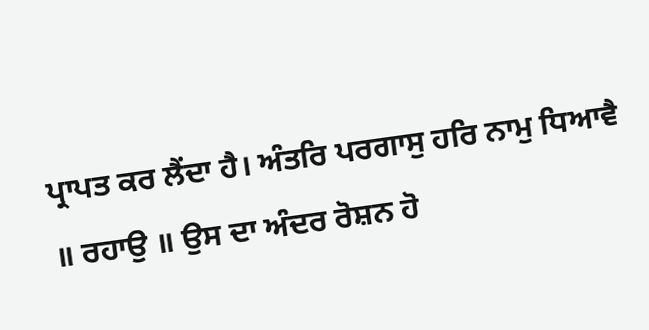ਪ੍ਰਾਪਤ ਕਰ ਲੈਂਦਾ ਹੈ। ਅੰਤਰਿ ਪਰਗਾਸੁ ਹਰਿ ਨਾਮੁ ਧਿਆਵੈ ॥ ਰਹਾਉ ॥ ਉਸ ਦਾ ਅੰਦਰ ਰੋਸ਼ਨ ਹੋ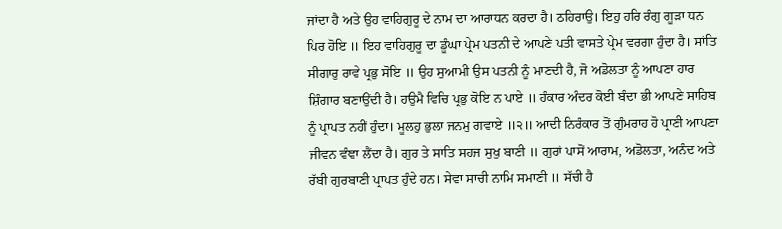ਜਾਂਦਾ ਹੈ ਅਤੇ ਉਹ ਵਾਹਿਗੁਰੂ ਦੇ ਨਾਮ ਦਾ ਆਰਾਧਨ ਕਰਦਾ ਹੈ। ਠਹਿਰਾਉ। ਇਹੁ ਹਰਿ ਰੰਗੁ ਗੂੜਾ ਧਨ ਪਿਰ ਹੋਇ ॥ ਇਹ ਵਾਹਿਗੁਰੂ ਦਾ ਡੂੰਘਾ ਪ੍ਰੇਮ ਪਤਨੀ ਦੇ ਆਪਣੇ ਪਤੀ ਵਾਸਤੇ ਪ੍ਰੇਮ ਵਰਗਾ ਹੁੰਦਾ ਹੈ। ਸਾਂਤਿ ਸੀਗਾਰੁ ਰਾਵੇ ਪ੍ਰਭੁ ਸੋਇ ॥ ਉਹ ਸੁਆਮੀ ਉਸ ਪਤਨੀ ਨੂੰ ਮਾਣਦੀ ਹੈ, ਜੋ ਅਡੋਲਤਾ ਨੂੰ ਆਪਣਾ ਹਾਰ ਸ਼ਿੰਗਾਰ ਬਣਾਉਂਦੀ ਹੈ। ਹਉਮੈ ਵਿਚਿ ਪ੍ਰਭੁ ਕੋਇ ਨ ਪਾਏ ॥ ਹੰਕਾਰ ਅੰਦਰ ਕੋਈ ਬੰਦਾ ਭੀ ਆਪਣੇ ਸਾਹਿਬ ਨੂੰ ਪ੍ਰਾਪਤ ਨਹੀਂ ਹੁੰਦਾ। ਮੂਲਹੁ ਭੁਲਾ ਜਨਮੁ ਗਵਾਏ ॥੨॥ ਆਦੀ ਨਿਰੰਕਾਰ ਤੋਂ ਗੁੰਮਰਾਹ ਹੋ ਪ੍ਰਾਣੀ ਆਪਣਾ ਜੀਵਨ ਵੰਞਾ ਲੈਂਦਾ ਹੈ। ਗੁਰ ਤੇ ਸਾਤਿ ਸਹਜ ਸੁਖੁ ਬਾਣੀ ॥ ਗੁਰਾਂ ਪਾਸੋਂ ਆਰਾਮ, ਅਡੋਲਤਾ, ਅਨੰਦ ਅਤੇ ਰੱਬੀ ਗੁਰਬਾਣੀ ਪ੍ਰਾਪਤ ਹੁੰਦੇ ਹਨ। ਸੇਵਾ ਸਾਚੀ ਨਾਮਿ ਸਮਾਣੀ ॥ ਸੱਚੀ ਹੈ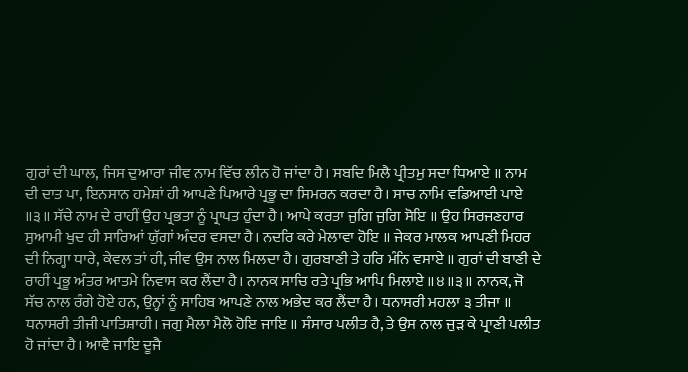ਗੁਰਾਂ ਦੀ ਘਾਲ, ਜਿਸ ਦੁਆਰਾ ਜੀਵ ਨਾਮ ਵਿੱਚ ਲੀਨ ਹੋ ਜਾਂਦਾ ਹੈ। ਸਬਦਿ ਮਿਲੈ ਪ੍ਰੀਤਮੁ ਸਦਾ ਧਿਆਏ ॥ ਨਾਮ ਦੀ ਦਾਤ ਪਾ, ਇਨਸਾਨ ਹਮੇਸ਼ਾਂ ਹੀ ਆਪਣੇ ਪਿਆਰੇ ਪ੍ਰਭੂ ਦਾ ਸਿਮਰਨ ਕਰਦਾ ਹੈ। ਸਾਚ ਨਾਮਿ ਵਡਿਆਈ ਪਾਏ ॥੩॥ ਸੱਚੇ ਨਾਮ ਦੇ ਰਾਹੀਂ ਉਹ ਪ੍ਰਭਤਾ ਨੂੰ ਪ੍ਰਾਪਤ ਹੁੰਦਾ ਹੈ। ਆਪੇ ਕਰਤਾ ਜੁਗਿ ਜੁਗਿ ਸੋਇ ॥ ਉਹ ਸਿਰਜਣਹਾਰ ਸੁਆਮੀ ਖੁਦ ਹੀ ਸਾਰਿਆਂ ਯੁੱਗਾਂ ਅੰਦਰ ਵਸਦਾ ਹੈ। ਨਦਰਿ ਕਰੇ ਮੇਲਾਵਾ ਹੋਇ ॥ ਜੇਕਰ ਮਾਲਕ ਆਪਣੀ ਮਿਹਰ ਦੀ ਨਿਗ੍ਹਾ ਧਾਰੇ, ਕੇਵਲ ਤਾਂ ਹੀ, ਜੀਵ ਉਸ ਨਾਲ ਮਿਲਦਾ ਹੈ। ਗੁਰਬਾਣੀ ਤੇ ਹਰਿ ਮੰਨਿ ਵਸਾਏ ॥ ਗੁਰਾਂ ਦੀ ਬਾਣੀ ਦੇ ਰਾਹੀਂ ਪ੍ਰਭੂ ਅੰਤਰ ਆਤਮੇ ਨਿਵਾਸ ਕਰ ਲੈਂਦਾ ਹੈ। ਨਾਨਕ ਸਾਚਿ ਰਤੇ ਪ੍ਰਭਿ ਆਪਿ ਮਿਲਾਏ ॥੪॥੩॥ ਨਾਨਕ, ਜੋ ਸੱਚ ਨਾਲ ਰੰਗੇ ਹੋਏ ਹਨ, ਉਨ੍ਹਾਂ ਨੂੰ ਸਾਹਿਬ ਆਪਣੇ ਨਾਲ ਅਭੇਦ ਕਰ ਲੈਂਦਾ ਹੈ। ਧਨਾਸਰੀ ਮਹਲਾ ੩ ਤੀਜਾ ॥ ਧਨਾਸਰੀ ਤੀਜੀ ਪਾਤਿਸ਼ਾਹੀ। ਜਗੁ ਮੈਲਾ ਮੈਲੋ ਹੋਇ ਜਾਇ ॥ ਸੰਸਾਰ ਪਲੀਤ ਹੈ, ਤੇ ਉਸ ਨਾਲ ਜੁੜ ਕੇ ਪ੍ਰਾਣੀ ਪਲੀਤ ਹੋ ਜਾਂਦਾ ਹੈ। ਆਵੈ ਜਾਇ ਦੂਜੈ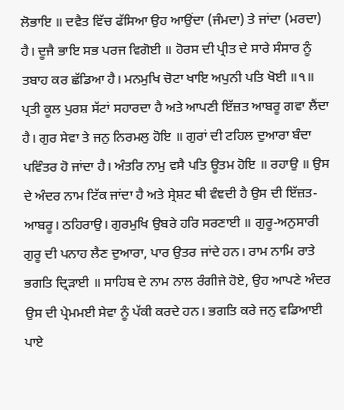ਲੋਭਾਇ ॥ ਦਵੈਤ ਵਿੱਚ ਫੱਸਿਆ ਉਹ ਆਉਂਦਾ (ਜੰਮਦਾ) ਤੇ ਜਾਂਦਾ (ਮਰਦਾ) ਹੈ। ਦੂਜੈ ਭਾਇ ਸਭ ਪਰਜ ਵਿਗੋਈ ॥ ਹੋਰਸ ਦੀ ਪ੍ਰੀਤ ਦੇ ਸਾਰੇ ਸੰਸਾਰ ਨੂੰ ਤਬਾਹ ਕਰ ਛੱਡਿਆ ਹੈ। ਮਨਮੁਖਿ ਚੋਟਾ ਖਾਇ ਅਪੁਨੀ ਪਤਿ ਖੋਈ ॥੧॥ ਪ੍ਰਤੀ ਕੂਲ ਪੁਰਸ਼ ਸੱਟਾਂ ਸਹਾਰਦਾ ਹੈ ਅਤੇ ਆਪਣੀ ਇੱਜ਼ਤ ਆਬਰੂ ਗਵਾ ਲੈਂਦਾ ਹੈ। ਗੁਰ ਸੇਵਾ ਤੇ ਜਨੁ ਨਿਰਮਲੁ ਹੋਇ ॥ ਗੁਰਾਂ ਦੀ ਟਹਿਲ ਦੁਆਰਾ ਬੰਦਾ ਪਵਿੰਤਰ ਹੋ ਜਾਂਦਾ ਹੈ। ਅੰਤਰਿ ਨਾਮੁ ਵਸੈ ਪਤਿ ਊਤਮ ਹੋਇ ॥ ਰਹਾਉ ॥ ਉਸ ਦੇ ਅੰਦਰ ਨਾਮ ਟਿੱਕ ਜਾਂਦਾ ਹੈ ਅਤੇ ਸ੍ਰੇਸ਼ਟ ਥੀ ਵੰਞਦੀ ਹੈ ਉਸ ਦੀ ਇੱਜ਼ਤ-ਆਬਰੂ। ਠਹਿਰਾਉ। ਗੁਰਮੁਖਿ ਉਬਰੇ ਹਰਿ ਸਰਣਾਈ ॥ ਗੁਰੂ-ਅਨੁਸਾਰੀ ਗੁਰੂ ਦੀ ਪਨਾਹ ਲੈਣ ਦੁਆਰਾ, ਪਾਰ ਉਤਰ ਜਾਂਦੇ ਹਨ। ਰਾਮ ਨਾਮਿ ਰਾਤੇ ਭਗਤਿ ਦ੍ਰਿੜਾਈ ॥ ਸਾਹਿਬ ਦੇ ਨਾਮ ਨਾਲ ਰੰਗੀਜੇ ਹੋਏ, ਉਹ ਆਪਣੇ ਅੰਦਰ ਉਸ ਦੀ ਪ੍ਰੇਮਮਈ ਸੇਵਾ ਨੂੰ ਪੱਕੀ ਕਰਦੇ ਹਨ। ਭਗਤਿ ਕਰੇ ਜਨੁ ਵਡਿਆਈ ਪਾਏ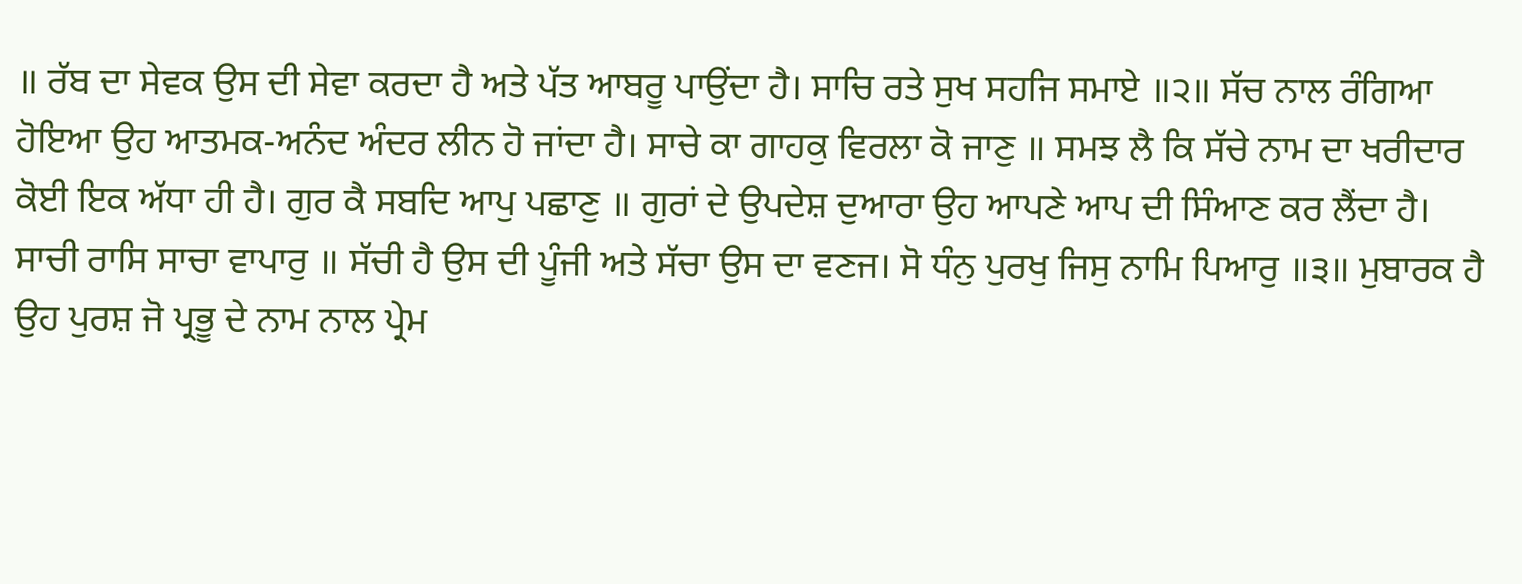॥ ਰੱਬ ਦਾ ਸੇਵਕ ਉਸ ਦੀ ਸੇਵਾ ਕਰਦਾ ਹੈ ਅਤੇ ਪੱਤ ਆਬਰੂ ਪਾਉਂਦਾ ਹੈ। ਸਾਚਿ ਰਤੇ ਸੁਖ ਸਹਜਿ ਸਮਾਏ ॥੨॥ ਸੱਚ ਨਾਲ ਰੰਗਿਆ ਹੋਇਆ ਉਹ ਆਤਮਕ-ਅਨੰਦ ਅੰਦਰ ਲੀਨ ਹੋ ਜਾਂਦਾ ਹੈ। ਸਾਚੇ ਕਾ ਗਾਹਕੁ ਵਿਰਲਾ ਕੋ ਜਾਣੁ ॥ ਸਮਝ ਲੈ ਕਿ ਸੱਚੇ ਨਾਮ ਦਾ ਖਰੀਦਾਰ ਕੋਈ ਇਕ ਅੱਧਾ ਹੀ ਹੈ। ਗੁਰ ਕੈ ਸਬਦਿ ਆਪੁ ਪਛਾਣੁ ॥ ਗੁਰਾਂ ਦੇ ਉਪਦੇਸ਼ ਦੁਆਰਾ ਉਹ ਆਪਣੇ ਆਪ ਦੀ ਸਿੰਆਣ ਕਰ ਲੈਂਦਾ ਹੈ। ਸਾਚੀ ਰਾਸਿ ਸਾਚਾ ਵਾਪਾਰੁ ॥ ਸੱਚੀ ਹੈ ਉਸ ਦੀ ਪੂੰਜੀ ਅਤੇ ਸੱਚਾ ਉਸ ਦਾ ਵਣਜ। ਸੋ ਧੰਨੁ ਪੁਰਖੁ ਜਿਸੁ ਨਾਮਿ ਪਿਆਰੁ ॥੩॥ ਮੁਬਾਰਕ ਹੈ ਉਹ ਪੁਰਸ਼ ਜੋ ਪ੍ਰਭੂ ਦੇ ਨਾਮ ਨਾਲ ਪ੍ਰੇਮ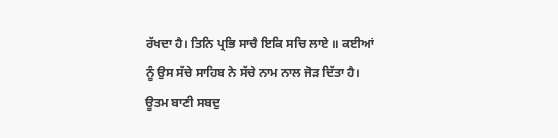ਰੱਖਦਾ ਹੈ। ਤਿਨਿ ਪ੍ਰਭਿ ਸਾਚੈ ਇਕਿ ਸਚਿ ਲਾਏ ॥ ਕਈਆਂ ਨੂੰ ਉਸ ਸੱਚੇ ਸਾਹਿਬ ਨੇ ਸੱਚੇ ਨਾਮ ਨਾਲ ਜੋੜ ਦਿੱਤਾ ਹੈ। ਊਤਮ ਬਾਣੀ ਸਬਦੁ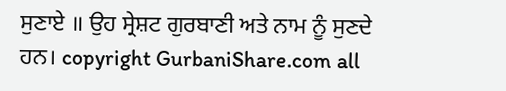ਸੁਣਾਏ ॥ ਉਹ ਸ੍ਰੇਸ਼ਟ ਗੁਰਬਾਣੀ ਅਤੇ ਨਾਮ ਨੂੰ ਸੁਣਦੇ ਹਨ। copyright GurbaniShare.com all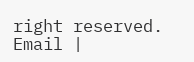right reserved. Email |